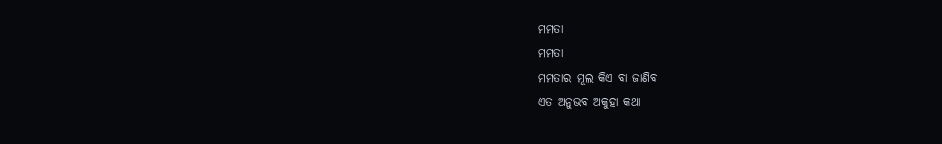ମମତା
ମମତା
ମମତାର ମୂଲ କିଏ ବା ଜାଣିବ
ଏତ ଅନୁଭବ ଅକୁହା କଥା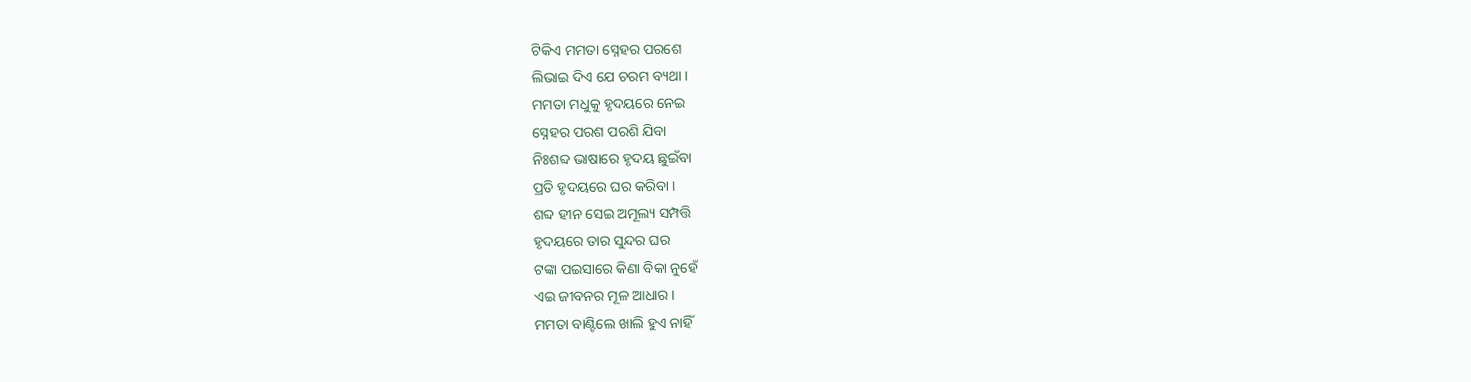ଟିକିଏ ମମତା ସ୍ନେହର ପରଶେ
ଲିଭାଇ ଦିଏ ଯେ ଚରମ ବ୍ୟଥା ।
ମମତା ମଧୁକୁ ହୃଦୟରେ ନେଇ
ସ୍ନେହର ପରଶ ପରଶି ଯିବା
ନିଃଶବ୍ଦ ଭାଷାରେ ହୃଦୟ ଛୁଇଁବା
ପ୍ରତି ହୃଦୟରେ ଘର କରିବା ।
ଶବ୍ଦ ହୀନ ସେଇ ଅମୂଲ୍ୟ ସମ୍ପତ୍ତି
ହୃଦୟରେ ତାର ସୁନ୍ଦର ଘର
ଟଙ୍କା ପଇସାରେ କିଣା ବିକା ନୁହେଁ
ଏଇ ଜୀବନର ମୂଳ ଆଧାର ।
ମମତା ବାଣ୍ଟିଲେ ଖାଲି ହୁଏ ନାହିଁ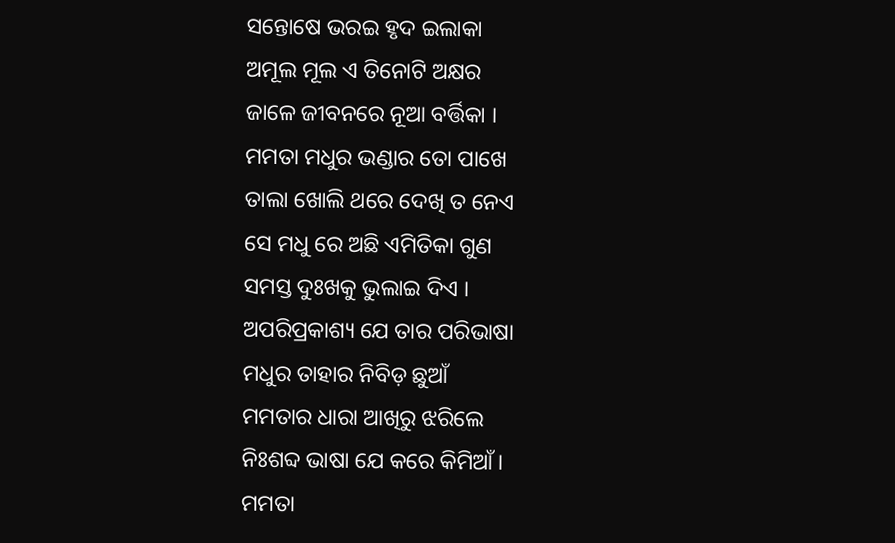ସନ୍ତୋଷେ ଭରଇ ହୃଦ ଇଲାକା
ଅମୂଲ ମୂଲ ଏ ତିନୋଟି ଅକ୍ଷର
ଜାଳେ ଜୀବନରେ ନୂଆ ବର୍ତ୍ତିକା ।
ମମତା ମଧୁର ଭଣ୍ଡାର ତୋ ପାଖେ
ତାଲା ଖୋଲି ଥରେ ଦେଖି ତ ନେଏ
ସେ ମଧୁ ରେ ଅଛି ଏମିତିକା ଗୁଣ
ସମସ୍ତ ଦୁଃଖକୁ ଭୁଲାଇ ଦିଏ ।
ଅପରିପ୍ରକାଶ୍ୟ ଯେ ତାର ପରିଭାଷା
ମଧୁର ତାହାର ନିବିଡ଼ ଛୁଆଁ
ମମତାର ଧାରା ଆଖିରୁ ଝରିଲେ
ନିଃଶବ୍ଦ ଭାଷା ଯେ କରେ କିମିଆଁ ।
ମମତା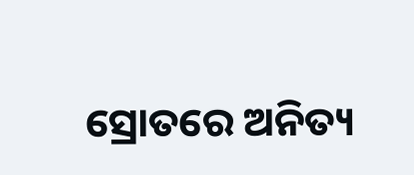ସ୍ରୋତରେ ଅନିତ୍ୟ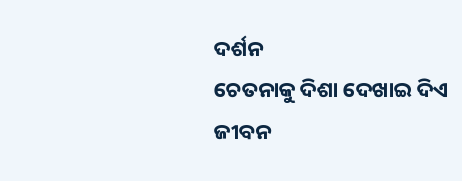ଦର୍ଶନ
ଚେତନାକୁ ଦିଶା ଦେଖାଇ ଦିଏ
ଜୀବନ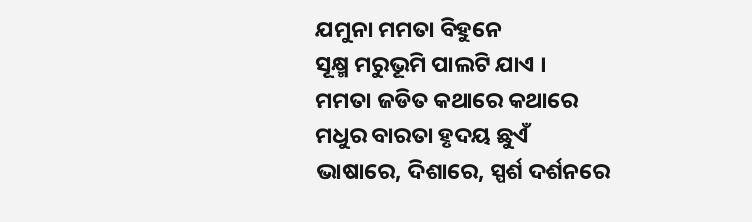ଯମୁନା ମମତା ବିହୁନେ
ସୂକ୍ଷ୍ମ ମରୁଭୂମି ପାଲଟି ଯାଏ ।
ମମତା ଜଡିତ କଥାରେ କଥାରେ
ମଧୁର ବାରତା ହୃଦୟ ଛୁଏଁ
ଭାଷାରେ, ଦିଶାରେ, ସ୍ପର୍ଶ ଦର୍ଶନରେ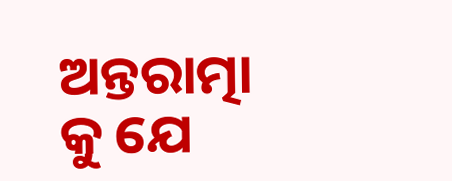ଅନ୍ତରାତ୍ମା କୁ ଯେ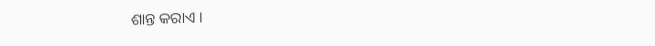ଶାନ୍ତ କରାଏ ।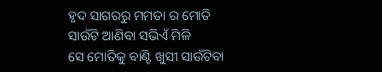ହୃଦ ସାଗରରୁ ମମତା ର ମୋତି
ସାଉଁଟି ଆଣିବା ସଭିଏଁ ମିଳି
ସେ ମୋତିକୁ ବାଣ୍ଟି ଖୁସୀ ସାଉଁଟିବା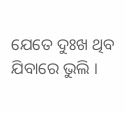ଯେତେ ଦୁଃଖ ଥିବ ଯିବାରେ ଭୁଲି ।